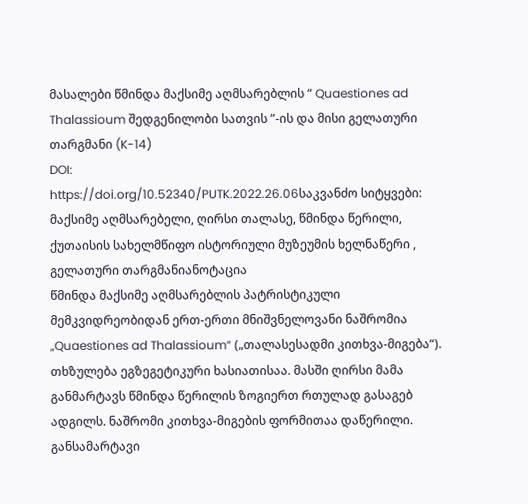მასალები წმინდა მაქსიმე აღმსარებლის “ Quaestiones ad Thalassioum შედგენილობი სათვის ”-ის და მისი გელათური თარგმანი (K-14)
DOI:
https://doi.org/10.52340/PUTK.2022.26.06საკვანძო სიტყვები:
მაქსიმე აღმსარებელი, ღირსი თალასე, წმინდა წერილი, ქუთაისის სახელმწიფო ისტორიული მუზეუმის ხელნაწერი , გელათური თარგმანიანოტაცია
წმინდა მაქსიმე აღმსარებლის პატრისტიკული მემკვიდრეობიდან ერთ-ერთი მნიშვნელოვანი ნაშრომია „Quaestiones ad Thalassioum“ („თალასესადმი კითხვა-მიგება“). თხზულება ეგზეგეტიკური ხასიათისაა. მასში ღირსი მამა განმარტავს წმინდა წერილის ზოგიერთ რთულად გასაგებ ადგილს. ნაშრომი კითხვა-მიგების ფორმითაა დაწერილი. განსამარტავი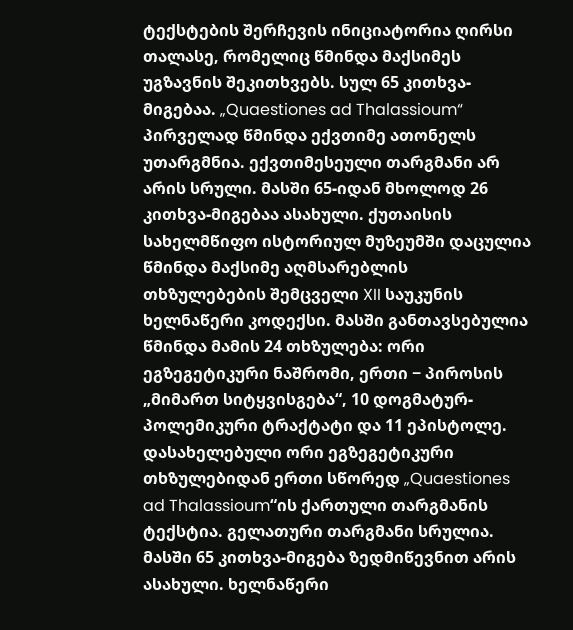ტექსტების შერჩევის ინიციატორია ღირსი თალასე, რომელიც წმინდა მაქსიმეს უგზავნის შეკითხვებს. სულ 65 კითხვა-მიგებაა. „Quaestiones ad Thalassioum“ პირველად წმინდა ექვთიმე ათონელს უთარგმნია. ექვთიმესეული თარგმანი არ არის სრული. მასში 65-იდან მხოლოდ 26 კითხვა-მიგებაა ასახული. ქუთაისის სახელმწიფო ისტორიულ მუზეუმში დაცულია წმინდა მაქსიმე აღმსარებლის თხზულებების შემცველი XII საუკუნის ხელნაწერი კოდექსი. მასში განთავსებულია წმინდა მამის 24 თხზულება: ორი ეგზეგეტიკური ნაშრომი, ერთი − პიროსის „მიმართ სიტყვისგება“, 10 დოგმატურ-პოლემიკური ტრაქტატი და 11 ეპისტოლე. დასახელებული ორი ეგზეგეტიკური თხზულებიდან ერთი სწორედ „Quaestiones ad Thalassioum“ის ქართული თარგმანის ტექსტია. გელათური თარგმანი სრულია. მასში 65 კითხვა-მიგება ზედმიწევნით არის ასახული. ხელნაწერი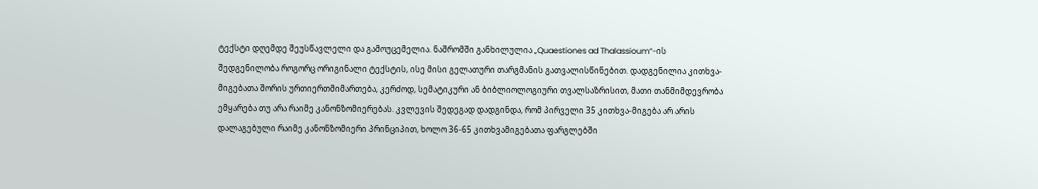ტექსტი დღემდე შეუსწავლელი და გამოუცემელია. ნაშრომში განხილულია „Quaestiones ad Thalassioum“-ის შედგენილობა როგორც ორიგინალი ტექსტის, ისე მისი გელათური თარგმანის გათვალისწინებით. დადგენილია კითხვა-მიგებათა შორის ურთიერთმიმართება, კერძოდ, სემატიკური ან ბიბლიოლოგიური თვალსაზრისით, მათი თანმიმდევრობა ემყარება თუ არა რაიმე კანონზომიერებას. კვლევის შედეგად დადგინდა, რომ პირველი 35 კითხვა-მიგება არ არის დალაგებული რაიმე კანონზომიერი პრინციპით, ხოლო 36-65 კითხვამიგებათა ფარგლებში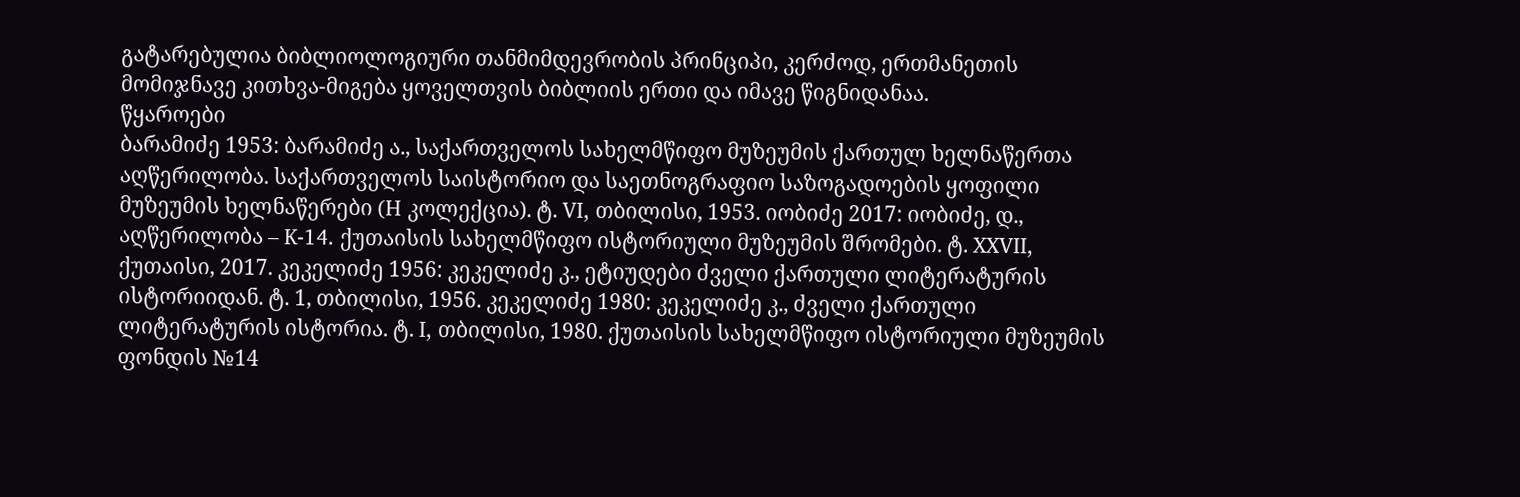გატარებულია ბიბლიოლოგიური თანმიმდევრობის პრინციპი, კერძოდ, ერთმანეთის მომიჯნავე კითხვა-მიგება ყოველთვის ბიბლიის ერთი და იმავე წიგნიდანაა.
წყაროები
ბარამიძე 1953: ბარამიძე ა., საქართველოს სახელმწიფო მუზეუმის ქართულ ხელნაწერთა აღწერილობა. საქართველოს საისტორიო და საეთნოგრაფიო საზოგადოების ყოფილი მუზეუმის ხელნაწერები (H კოლექცია). ტ. VI, თბილისი, 1953. იობიძე 2017: იობიძე, დ., აღწერილობა – K-14. ქუთაისის სახელმწიფო ისტორიული მუზეუმის შრომები. ტ. XXVII, ქუთაისი, 2017. კეკელიძე 1956: კეკელიძე კ., ეტიუდები ძველი ქართული ლიტერატურის ისტორიიდან. ტ. 1, თბილისი, 1956. კეკელიძე 1980: კეკელიძე კ., ძველი ქართული ლიტერატურის ისტორია. ტ. I, თბილისი, 1980. ქუთაისის სახელმწიფო ისტორიული მუზეუმის ფონდის №14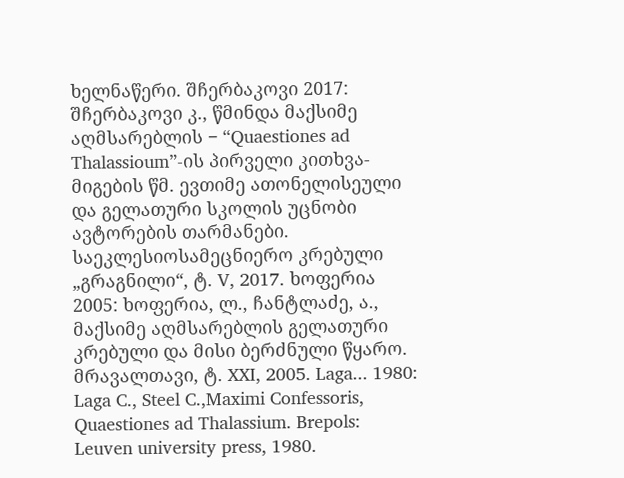ხელნაწერი. შჩერბაკოვი 2017: შჩერბაკოვი კ., წმინდა მაქსიმე აღმსარებლის − “Quaestiones ad Thalassioum”-ის პირველი კითხვა-მიგების წმ. ევთიმე ათონელისეული და გელათური სკოლის უცნობი ავტორების თარმანები. საეკლესიოსამეცნიერო კრებული „გრაგნილი“, ტ. V, 2017. ხოფერია 2005: ხოფერია, ლ., ჩანტლაძე, ა., მაქსიმე აღმსარებლის გელათური კრებული და მისი ბერძნული წყარო. მრავალთავი, ტ. XXI, 2005. Laga... 1980: Laga C., Steel C.,Maximi Confessoris, Quaestiones ad Thalassium. Brepols: Leuven university press, 1980.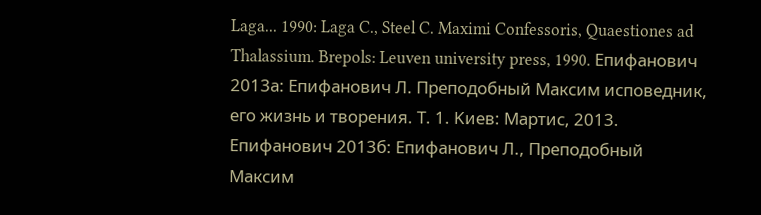Laga... 1990: Laga C., Steel C. Maximi Confessoris, Quaestiones ad Thalassium. Brepols: Leuven university press, 1990. Епифанович 2013а: Епифанович Л. Преподобный Максим исповедник, его жизнь и творения. Т. 1. Kиев: Mартис, 2013. Епифанович 2013б: Епифанович Л., Преподобный Максим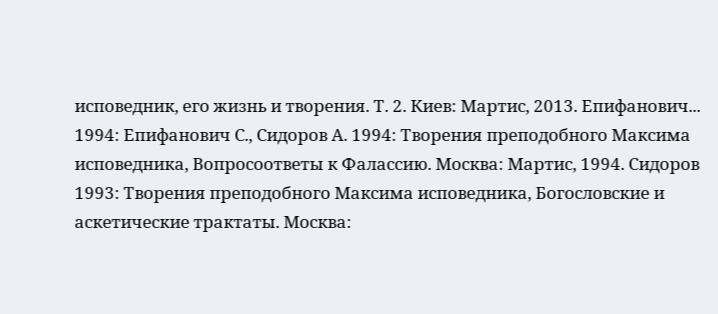исповедник, его жизнь и творения. Т. 2. Киев: Мартис, 2013. Епифанович... 1994: Епифанович С., Сидоров А. 1994: Творения преподобного Максима исповедника, Вопросоответы к Фалассию. Москва: Мартис, 1994. Сидоров 1993: Творения преподобного Максима исповедника, Богословские и аскетические трактаты. Москва: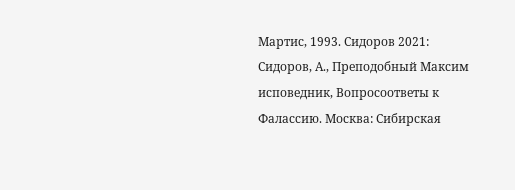Мартис, 1993. Сидоров 2021: Сидоров, А., Преподобный Максим исповедник, Вопросоответы к Фалассию. Москва: Сибирская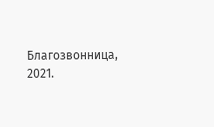Благозвонница, 2021.